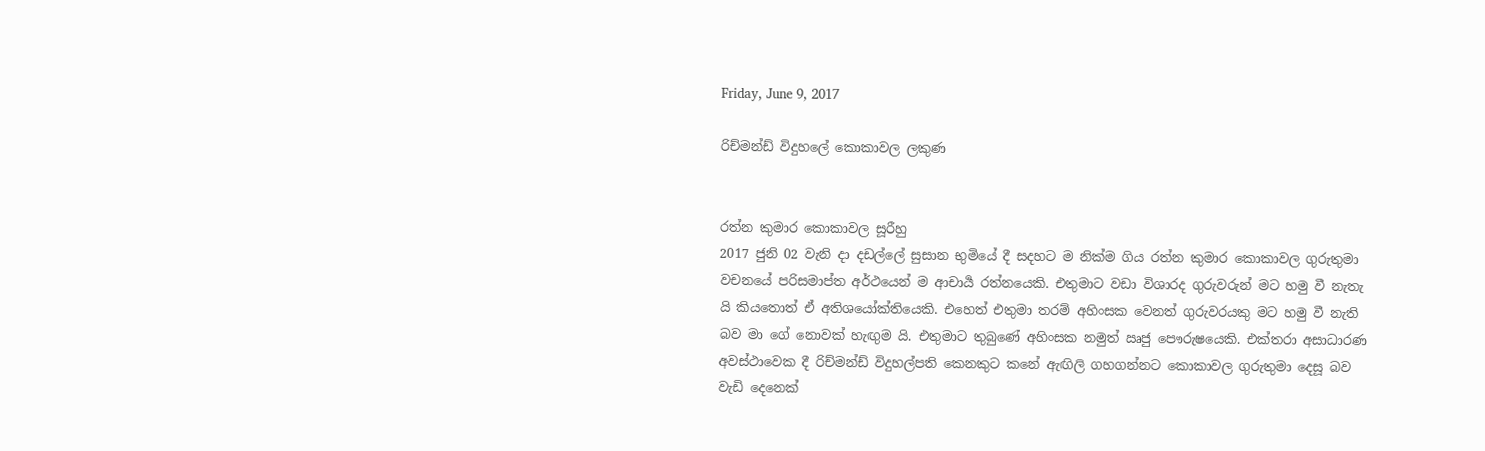Friday, June 9, 2017

රිච්මන්ඩ් විදුහලේ කොකාවල ලකුණ


රත්න කුමාර කොකාවල සූරීහු
2017 ජුනි 02 වැනි දා දඩල්ලේ සුසාන භුමියේ දී සදහට ම නික්ම ගිය රත්න කුමාර කොකාවල ගුරුතුමා වචනයේ පරිසමාප්ත අර්ථයෙන් ම ආචාර්‍ය රත්නයෙකි. එතුමාට වඩා විශාරද ගුරුවරුන් මට හමු වී නැතැ යි කියතොත් ඒ අතිශයෝක්තියෙකි. එහෙත් එතුමා තරම් අහිංසක වෙනත් ගුරුවරයකු මට හමු වී නැති බව මා ගේ නොවක් හැඟුම යි. එතුමාට තුබුණේ අහිංසක නමුත් ඍජු පෞරුෂයෙකි. එක්තරා අසාධාරණ අවස්ථාවෙක දී රිච්මන්ඩ් විදුහල්පති කෙනකුට කනේ ඇඟිලි ගහගන්නට කොකාවල ගුරුතුමා දෙසූ බව වැඩි දෙනෙක්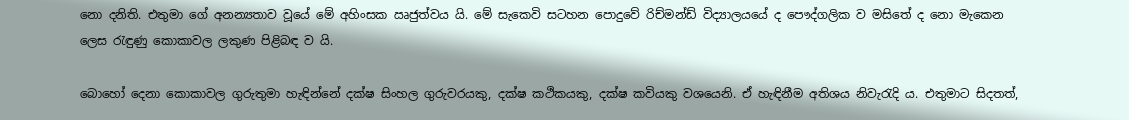නො දනිති. එතුමා ගේ අනන්‍යතාව වූයේ මේ අහිංසක ඍජුත්වය යි. මේ සැකෙවි සටහන පොදුවේ රිච්මන්ඩ් විද්‍යාලයයේ ද පෞද්ගලික ව මසිතේ ද නො මැකෙන ලෙස රැඳුණු කොකාවල ලකුණ පිළිබඳ ව යි.

බොහෝ දෙනා කොකාවල ගුරුතුමා හැඳින්නේ දක්ෂ සිංහල ගුරුවරයකු, දක්ෂ කථිකයකු, දක්ෂ කවියකු වශයෙනි. ඒ හැඳිනීම අතිශය නිවැරැදි ය. එතුමාට සිදතත්,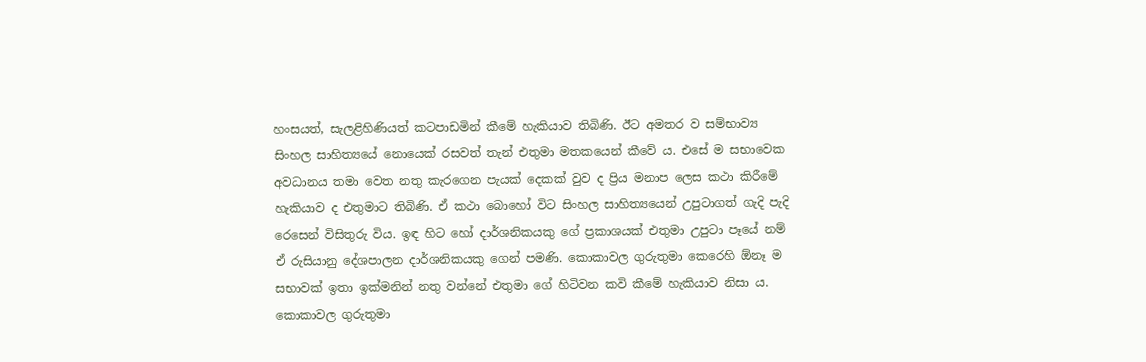හංසයත්, සැලළිහිණියත් කටපාඩමින් කීමේ හැකියාව තිබිණි. ඊට අමතර ව සම්භාව්‍ය සිංහල සාහිත්‍යයේ නොයෙක් රසවත් තැන් එතුමා මතකයෙන් කීවේ ය. එසේ ම සභාවෙක අවධානය තමා වෙත නතු කැරගෙන පැයක් දෙකක් වුව ද ප්‍රිය මනාප ලෙස කථා කිරීමේ හැකියාව ද එතුමාට තිබිණි. ඒ කථා බොහෝ විට සිංහල සාහිත්‍යයෙන් උපුටාගත් ගැදි පැදි රෙසෙන් විසිතුරු විය. ඉඳ හිට හෝ දාර්ශනිකයකු ගේ ප්‍රකාශයක් එතුමා උපුටා පෑයේ නම් ඒ රුසියානු දේශපාලන දාර්ශනිකයකු ගෙන් පමණි. කොකාවල ගුරුතුමා කෙරෙහි ඕනෑ ම සභාවක් ඉතා ඉක්මනින් නතු වන්නේ එතුමා ගේ හිටිවන කවි කීමේ හැකියාව නිසා ය. කොකාවල ගුරුතුමා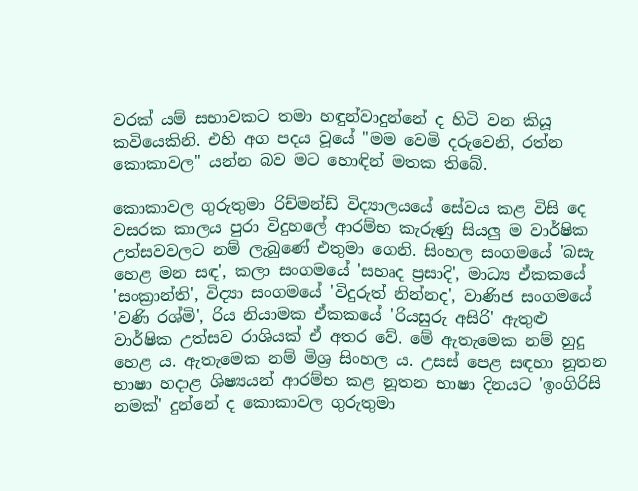වරක් යම් සභාවකට තමා හඳුන්වාදුන්නේ ද හිටි වන කියූ කවියෙකිනි. එහි අග පදය වූයේ "මම වෙමි දරුවෙනි, රත්න කොකාවල" යන්න බව මට හොඳින් මතක තිබේ.

කොකාවල ගුරුතුමා රිච්මන්ඩ් විද්‍යාලයයේ සේවය කළ විසි දෙ වසරක කාලය පුරා විදුහලේ ආරම්භ කැරුණු සියලු ම වාර්ෂික උත්සවවලට නම් ලැබුණේ එතුමා ගෙනි. සිංහල සංගමයේ 'බසැ හෙළ මන සඳ', කලා සංගමයේ 'සහෘද ප්‍රසාදි', මාධ්‍ය ඒකකයේ 'සංක්‍රාන්ති', විද්‍යා සංගමයේ 'විදුරුත් නින්නද', වාණිජ සංගමයේ 'වණි රශ්මි', රිය නියාමක ඒකකයේ 'රියසුරු අසිරි' ඇතුළු වාර්ෂික උත්සව රාශියක් ඒ අතර වේ. මේ ඇතැමෙක නම් හුදු හෙළ ය. ඇතැමෙක නම් මිශ්‍ර සිංහල ය. උසස් පෙළ සඳහා නූතන භාෂා හදාළ ශිෂ්‍යයන් ආරම්භ කළ නූතන භාෂා දිනයට 'ඉංගිරිසි නමක්' දුන්නේ ද කොකාවල ගුරුතුමා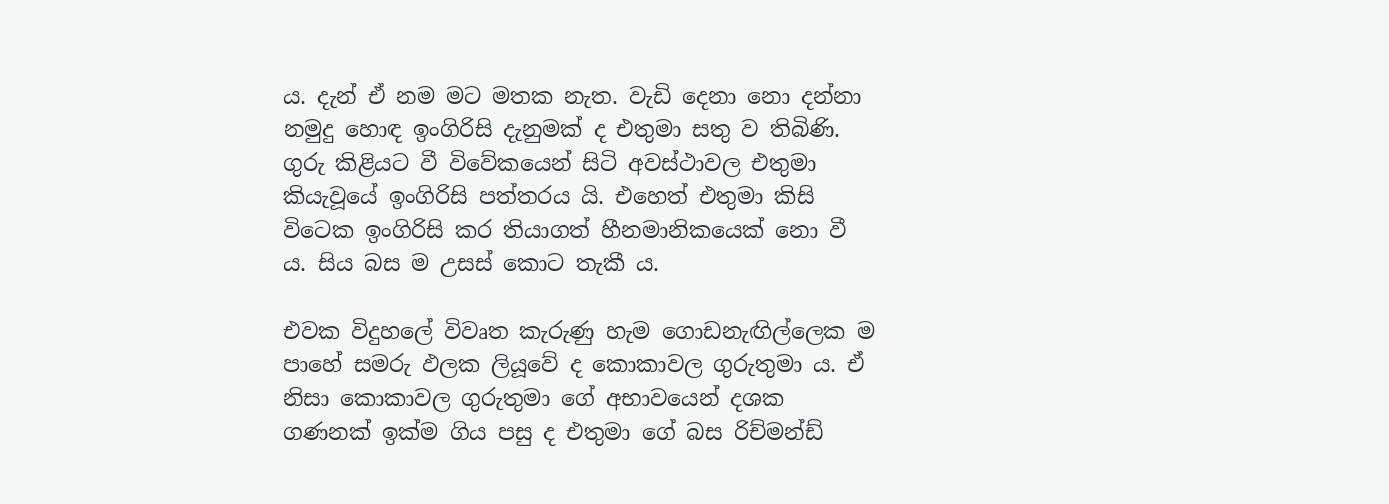ය. දැන් ඒ නම මට මතක නැත. වැඩි දෙනා නො දන්නා නමුදු හොඳ ඉංගිරිසි දැනුමක් ද එතුමා සතු ව තිබිණි. ගුරු කිළියට වී විවේකයෙන් සිටි අවස්ථාවල එතුමා කියැවූයේ ඉංගිරිසි පත්තරය යි. එහෙත් එතුමා කිසි විටෙක ඉංගිරිසි කර තියාගත් හීනමානිකයෙක් නො වී ය. සිය බස ම උසස් කොට තැකී ය.

එවක විදුහලේ විවෘත කැරුණු හැම ගොඩනැඟිල්ලෙක ම පාහේ සමරු ඵලක ලියූවේ ද කොකාවල ගුරුතුමා ය. ඒ නිසා කොකාවල ගුරුතුමා ගේ අභාවයෙන් දශක ගණනක් ඉක්ම ගිය පසු ද එතුමා ගේ බස රිච්මන්ඩ්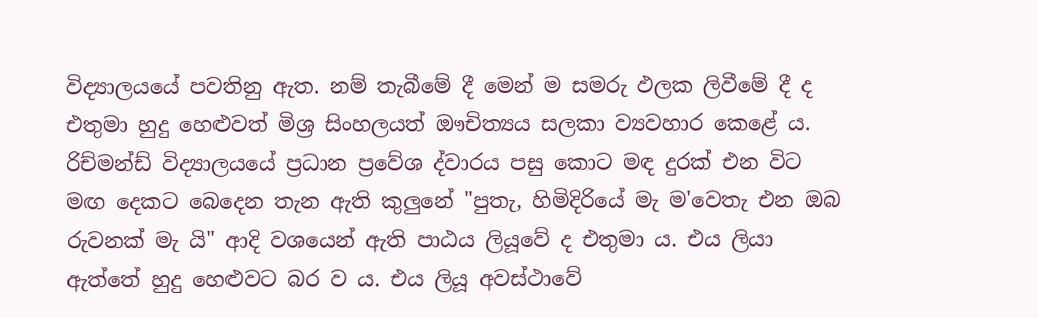විද්‍යාලයයේ පවතිනු ඇත. නම් තැබීමේ දී මෙන් ම සමරු ඵලක ලිවීමේ දී ද එතුමා හුදු හෙළුවත් මිශ්‍ර සිංහලයත් ඖචිත්‍යය සලකා ව්‍යවහාර කෙළේ ය. රිච්මන්ඩ් විද්‍යාලයයේ ප්‍රධාන ප්‍රවේශ ද්වාරය පසු කොට මඳ දුරක් එන විට මඟ දෙකට බෙදෙන තැන ඇති කුලුනේ "පුතැ, හිමිදිරියේ මැ ම'වෙතැ එන ඔබ රුවනක් මැ යි" ආදි වශයෙන් ඇති පාඨය ලියූවේ ද එතුමා ය. එය ලියා ඇත්තේ හුදු හෙළුවට බර ව ය. එය ලියූ අවස්ථාවේ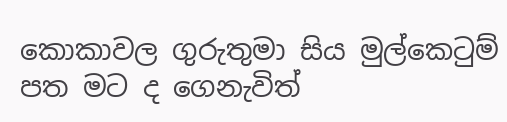කොකාවල ගුරුතුමා සිය මුල්කෙටුම් පත මට ද ගෙනැවිත්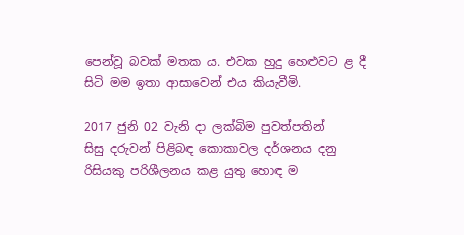පෙන්වූ බවක් මතක ය. එවක හුදු හෙළුවට ළ දී සිටි මම ඉතා ආසාවෙන් එය කියැවීමි.

2017 ජුනි 02 වැනි දා ලක්බිම පුවත්පතින්
සිසු දරුවන් පිළිබඳ කොකාවල දර්ශනය දනු රිසියකු පරිශීලනය කළ යුතු හොඳ ම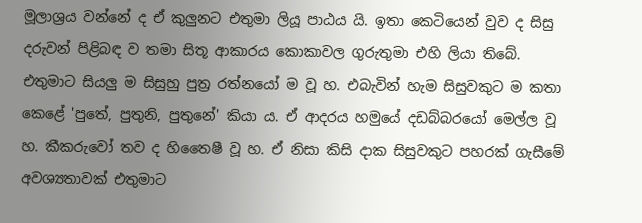මූලාශ්‍රය වන්නේ ද ඒ කුලුනට එතුමා ලියූ පාඨය යි. ඉතා කෙටියෙන් වුව ද සිසු දරුවන් පිළිබඳ ව තමා සිතූ ආකාරය කොකාවල ගුරුතුමා එහි ලියා තිබේ. එතුමාට සියලු ම සිසුහු පුත්‍ර රත්නයෝ ම වූ හ. එබැවින් හැම සිසුවකුට ම කතා කෙළේ 'පුතේ, පුතුනි, පුතුනේ' කියා ය. ඒ ආදරය හමුයේ දඩබ්බරයෝ මෙල්ල වූ හ. කීකරුවෝ තව ද හිතෛෂී වූ හ. ඒ නිසා කිසි දාක සිසුවකුට පහරක් ගැසීමේ අවශ්‍යතාවක් එතුමාට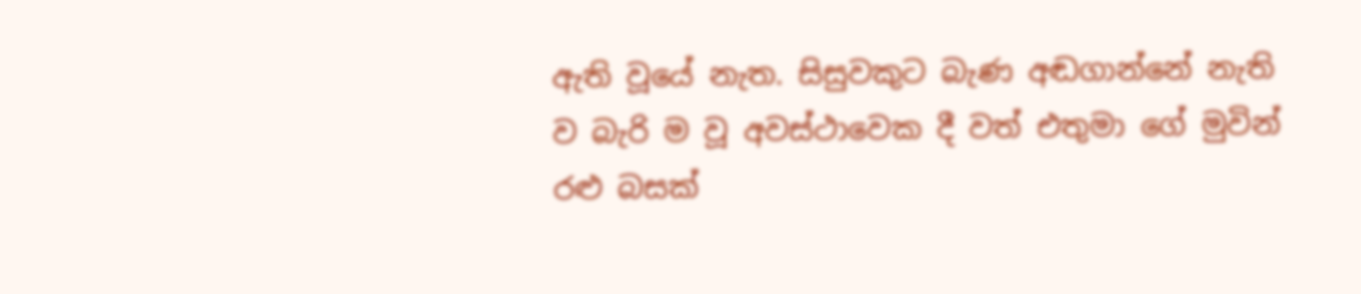ඇති වූයේ නැත. සිසුවකුට බැණ අඬගාන්නේ නැති ව බැරි ම වූ අවස්ථාවෙක දී වත් එතුමා ගේ මුවින් රළු බසක්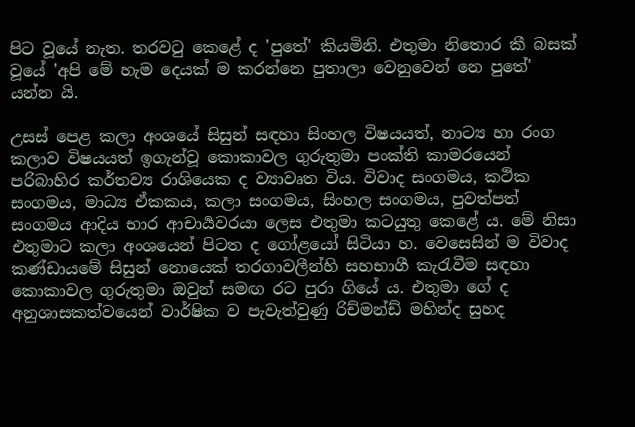පිට වූයේ නැත. තරවටු කෙළේ ද 'පුතේ' කියමිනි. එතුමා නිතොර කී බසක් වූයේ 'අපි මේ හැම දෙයක් ම කරන්නෙ පුතාලා වෙනුවෙන් නෙ පුතේ' යන්න යි.

උසස් පෙළ කලා අංශයේ සිසුන් සඳහා සිංහල විෂයයත්, නාට්‍ය හා රංග කලාව විෂයයත් ඉගැන්වූ කොකාවල ගුරුතුමා පංක්ති කාමරයෙන් පරිබාහිර කර්තව්‍ය රාශියෙක ද ව්‍යාවෘත විය. විවාද සංගමය, කථික සංගමය, මාධ්‍ය ඒකකය, කලා සංගමය, සිංහල සංගමය, පුවත්පත් සංගමය ආදිය භාර ආචාර්‍යවරයා ලෙස එතුමා කටයුතු කෙළේ ය. මේ නිසා එතුමාට කලා අංශයෙන් පිටත ද ගෝළයෝ සිටියා හ. වෙසෙසින් ම විවාද කණ්ඩායමේ සිසුන් නොයෙක් තරගාවලීන්හි සහභාගී කැරැවීම සඳහා කොකාවල ගුරුතුමා ඔවුන් සමඟ රට පුරා ගියේ ය. එතුමා ගේ ද අනුශාසකත්වයෙන් වාර්ෂික ව පැවැත්වුණු රිච්මන්ඩ් මහින්ද සුහද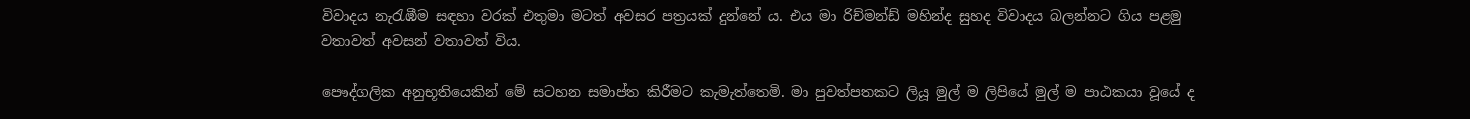විවාදය නැරැඹීම සඳහා වරක් එතුමා මටත් අවසර පත්‍රයක් දුන්නේ ය. එය මා රිච්මන්ඩ් මහින්ද සුහද විවාදය බලන්නට ගිය පළමු වතාවත් අවසන් වතාවත් විය.

පෞද්ගලික අනුභූතියෙකින් මේ සටහන සමාප්ත කිරීමට කැමැත්තෙමි. මා පුවත්පතකට ලියූ මුල් ම ලිපියේ මුල් ම පාඨකයා වූයේ ද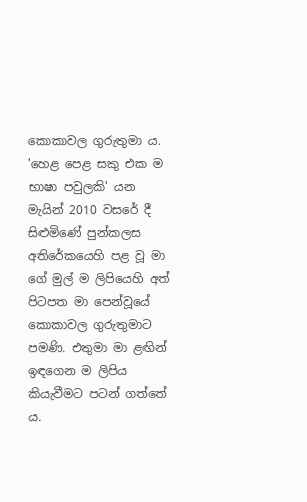කොකාවල ගුරුතුමා ය. 'හෙළ පෙළ සකු එක ම භාෂා පවුලකි' යන මැයින් 2010 වසරේ දී සිළුමිණේ පුන්කලස අතිරේකයෙහි පළ වූ මා ගේ මුල් ම ලිපියෙහි අත් පිටපත මා පෙන්වූයේ කොකාවල ගුරුතුමාට පමණි. එතුමා මා ළඟින් ඉඳගෙන ම ලිපිය කියැවීමට පටන් ගත්තේ ය.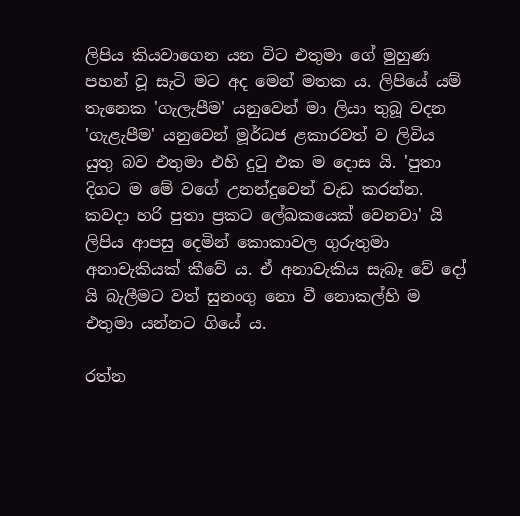ලිපිය කියවාගෙන යන විට එතුමා ගේ මුහුණ පහන් වූ සැටි මට අද මෙන් මතක ය. ලිපියේ යම් තැනෙක 'ගැලැපීම' යනුවෙන් මා ලියා තුබූ වදන 'ගැළැපීම' යනුවෙන් මූර්ධජ ළකාරවත් ව ලිවිය යුතු බව එතුමා එහි දුටු එක ම දොස යි. 'පුතා දිගට ම මේ වගේ උනන්දුවෙන් වැඩ කරන්න. කවදා හරි පුතා ප්‍රකට ලේඛකයෙක් වෙනවා' යි ලිපිය ආපසු දෙමින් කොකාවල ගුරුතුමා අනාවැකියක් කීවේ ය. ඒ අනාවැකිය සැබෑ වේ දෝ යි බැලීමට වත් සුනංගු නො වී නොකල්හි ම එතුමා යන්නට ගියේ ය.

රත්න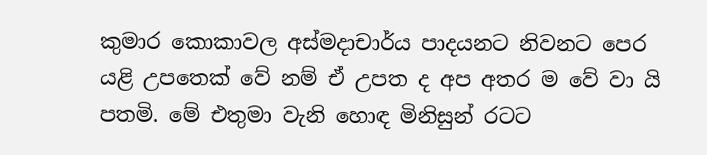කුමාර කොකාවල අස්මදාචාර්ය පාදයනට නිවනට පෙර යළි උපතෙක් වේ නම් ඒ උපත ද අප අතර ම වේ වා යි පතමි. මේ එතුමා වැනි හොඳ මිනිසුන් රටට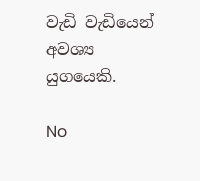වැඩි වැඩියෙන් අවශ්‍ය යුගයෙකි.

No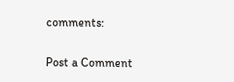comments:

Post a Comment